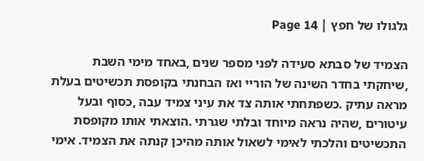גלגולו של חפץ | Page 14

הצמיד של סבתא סעידה לפני מספר שנים ,באחד מימי השבת ,שיחקתי בחדר השינה של הוריי ואז הבחנתי בקופסת תכשיטים בעלת מראה עתיק .כשפתחתי אותה צד את עיני צמיד עבה ,כסוף ובעל עיטורים ,שהיה נראה מיוחד ובלתי שגרתי .הוצאתי אותו מקופסת התכשיטים והלכתי לאימי לשאול אותה מהיכן קנתה את הצמיד. אימי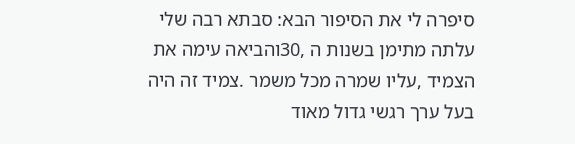סיפרה לי את הסיפור הבא: סבתא רבה שלי עלתה מתימן בשנות ה ,30והביאה עימה את הצמיד ,עליו שמרה מכל משמר .צמיד זה היה בעל ערך רגשי גדול מאוד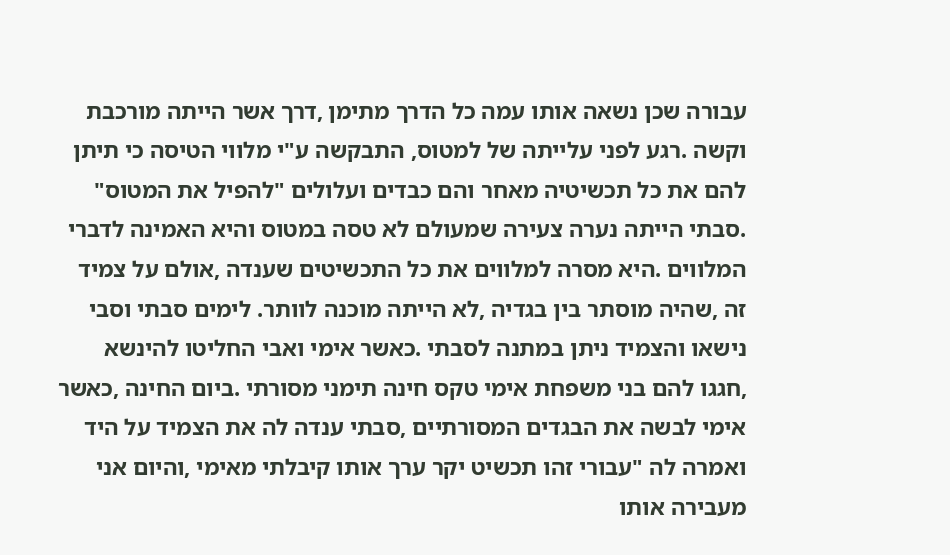עבורה שכן נשאה אותו עמה כל הדרך מתימן ,דרך אשר הייתה מורכבת וקשה .רגע לפני עלייתה של למטוס, התבקשה ע"י מלווי הטיסה כי תיתן להם את כל תכשיטיה מאחר והם כבדים ועלולים "להפיל את המטוס" .סבתי הייתה נערה צעירה שמעולם לא טסה במטוס והיא האמינה לדברי המלווים .היא מסרה למלווים את כל התכשיטים שענדה ,אולם על צמיד זה ,שהיה מוסתר בין בגדיה ,לא הייתה מוכנה לוותר. לימים סבתי וסבי נישאו והצמיד ניתן במתנה לסבתי .כאשר אימי ואבי החליטו להינשא ,חגגו להם בני משפחת אימי טקס חינה תימני מסורתי .ביום החינה ,כאשר אימי לבשה את הבגדים המסורתיים ,סבתי ענדה לה את הצמיד על היד ואמרה לה "עבורי זהו תכשיט יקר ערך אותו קיבלתי מאימי ,והיום אני מעבירה אותו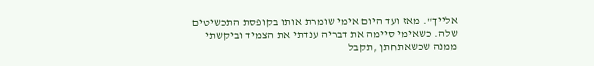אלייך". מאז ועד היום אימי שומרת אותו בקופסת התכשיטים שלה. כשאימי סיימה את דבריה ענדתי את הצמיד וביקשתי ממנה שכשאתחתן ,תקבל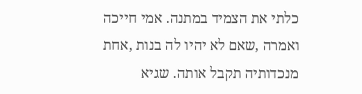כלתי את הצמיד במתנה. אמי חייכה ואמרה ,שאם לא יהיו לה בנות ,אחת מנכדותיה תקבל אותה. שגיא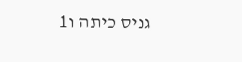גניס כיתה ו1